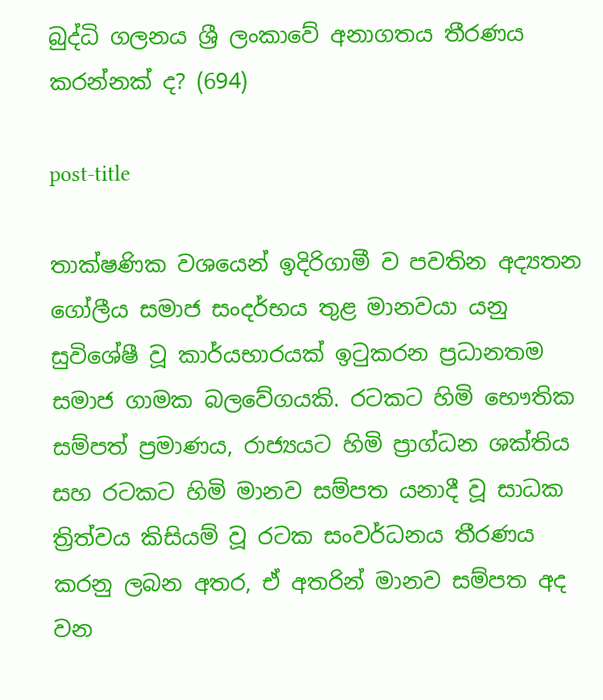බුද්ධි ගලනය ශ්‍රී ලංකාවේ අනාගතය තීරණය කරන්නක් ද? (694)

post-title

තාක්ෂණික වශයෙන් ඉදිරිගාමී ව පවතින අද්‍යතන ගෝලීය සමාජ සංදර්භය තුළ මානවයා යනු සුවිශේෂී වූ කාර්යභාරයක් ඉටුකරන ප්‍රධානතම සමාජ ගාමක බලවේගයකි. රටකට හිමි භෞතික සම්පත් ප්‍රමාණය, රාජ්‍යයට හිමි ප්‍රාග්ධන ශක්තිය සහ රටකට හිමි මානව සම්පත යනාදී වූ සාධක ත්‍රිත්වය කිසියම් වූ රටක සංවර්ධනය තීරණය කරනු ලබන අතර, ඒ අතරින් මානව සම්පත අද වන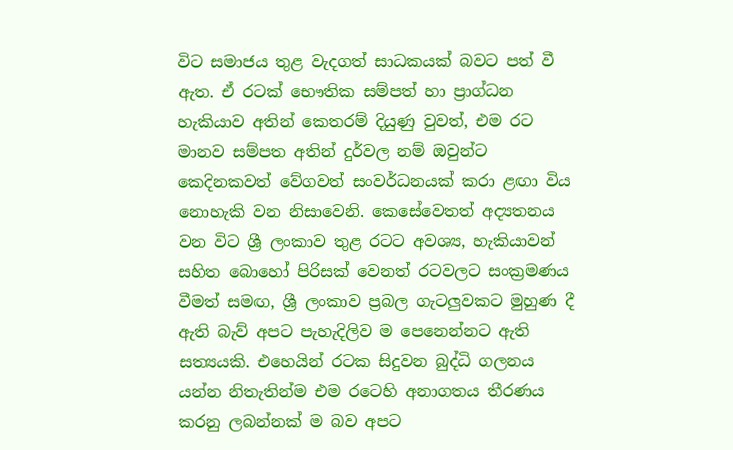විට සමාජය තුළ වැදගත් සාධකයක් බවට පත් වී ඇත. ඒ රටක් භෞතික සම්පත් හා ප්‍රාග්ධන හැකියාව අතින් කෙතරම් දියුණු වුවත්, එම රට මානව සම්පත අතින් දුර්වල නම් ඔවුන්ට කෙදිනකවත් වේගවත් සංවර්ධනයක් කරා ළඟා විය නොහැකි වන නිසාවෙනි. කෙසේවෙතත් අද්‍යතනය වන විට ශ්‍රී ලංකාව තුළ රටට අවශ්‍ය, හැකියාවන් සහිත බොහෝ පිරිසක් වෙනත් රටවලට සංක්‍රමණය වීමත් සමඟ, ශ්‍රී ලංකාව ප්‍රබල ගැටලුවකට මුහුණ දී ඇති බැව් අපට පැහැදිලිව ම පෙනෙන්නට ඇති සත්‍යයකි. එහෙයින් රටක සිදුවන බුද්ධි ගලනය යන්න නිතැතින්ම එම රටෙහි අනාගතය තීරණය කරනු ලබන්නක් ම බව අපට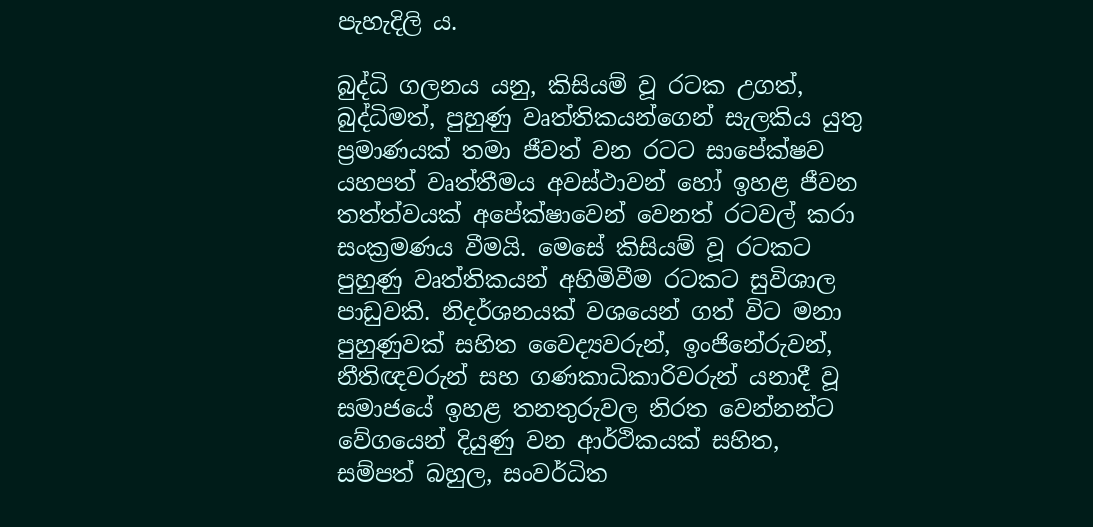පැහැදිලි ය.

බුද්ධි ගලනය යනු, කිසියම් වූ රටක උගත්, බුද්ධිමත්, පුහුණු වෘත්තිකයන්ගෙන් සැලකිය යුතු ප්‍රමාණයක් තමා ජීවත් වන රටට සාපේක්ෂව යහපත් වෘත්තීමය අවස්ථාවන් හෝ ඉහළ ජීවන තත්ත්වයක් අපේක්ෂාවෙන් වෙනත් රටවල් කරා සංක්‍රමණය වීමයි. මෙසේ කිසියම් වූ රටකට පුහුණු වෘත්තිකයන් අහිමිවීම රටකට සුවිශාල පාඩුවකි. නිදර්ශනයක් වශයෙන් ගත් විට මනා පුහුණුවක් සහිත වෛද්‍යවරුන්, ඉංජිනේරුවන්, නීතිඥවරුන් සහ ගණකාධිකාරිවරුන් යනාදී වූ සමාජයේ ඉහළ තනතුරුවල නිරත වෙන්නන්ට වේගයෙන් දියුණු වන ආර්ථිකයක් සහිත, සම්පත් බහුල, සංවර්ධිත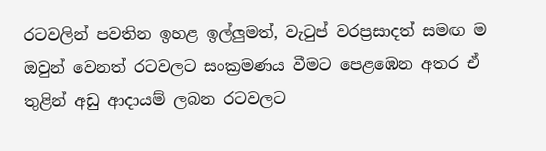රටවලින් පවතින ඉහළ ඉල්ලුමත්, වැටුප් වරප්‍රසාදත් සමඟ ම ඔවුන් වෙනත් රටවලට සංක්‍රමණය වීමට පෙළඹෙන අතර ඒ තුළින් අඩු ආදායම් ලබන රටවලට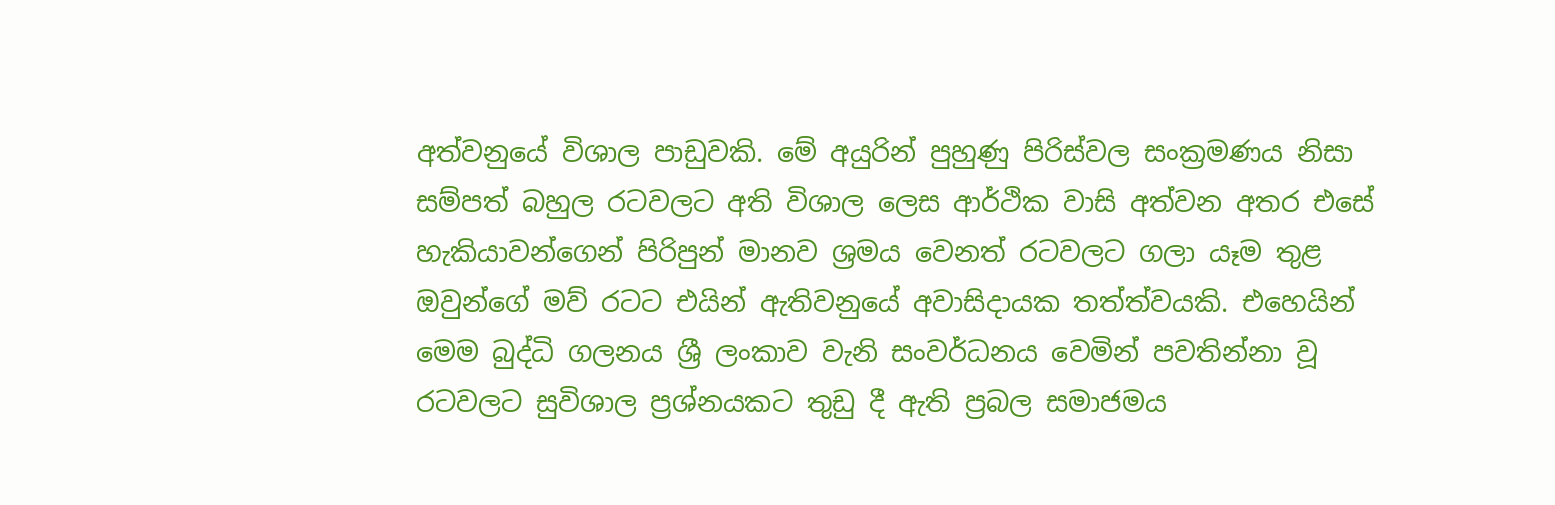අත්වනුයේ විශාල පාඩුවකි. මේ අයුරින් පුහුණු පිරිස්වල සංක්‍රමණය නිසා සම්පත් බහුල රටවලට අති විශාල ලෙස ආර්ථික වාසි අත්වන අතර එසේ හැකියාවන්ගෙන් පිරිපුන් මානව ශ්‍රමය වෙනත් රටවලට ගලා යෑම තුළ ඔවුන්ගේ මව් රටට එයින් ඇතිවනුයේ අවාසිදායක තත්ත්වයකි. එහෙයින් මෙම බුද්ධි ගලනය ශ්‍රී ලංකාව වැනි සංවර්ධනය වෙමින් පවතින්නා වූ රටවලට සුවිශාල ප්‍රශ්නයකට තුඩු දී ඇති ප්‍රබල සමාජමය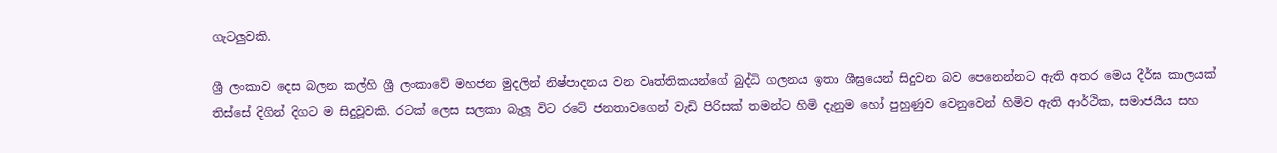ගැටලුවකි.

ශ්‍රී ලංකාව දෙස බලන කල්හි ශ්‍රී ලංකාවේ මහජන මුදලින් නිෂ්පාදනය වන වෘත්තිකයන්ගේ බුද්ධි ගලනය ඉතා ශීඝ්‍රයෙන් සිදුවන බව පෙනෙන්නට ඇති අතර මෙය දීර්ඝ කාලයක් තිස්සේ දිගින් දිගට ම සිදුවූවකි. රටක් ලෙස සලකා බැලූ විට රටේ ජනතාවගෙන් වැඩි පිරිසක් තමන්ට හිමි දැනුම හෝ පුහුණුව වෙනුවෙන් හිමිව ඇති ආර්ථික, සමාජයීය සහ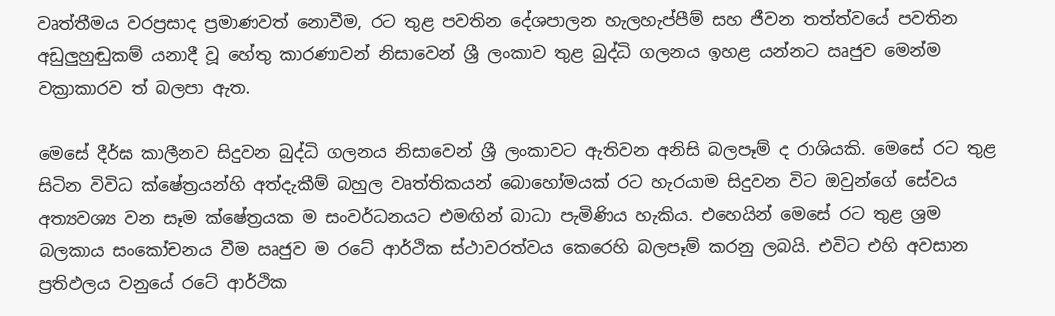වෘත්තීමය වරප්‍රසාද ප්‍රමාණවත් නොවීම, රට තුළ පවතින දේශපාලන හැලහැප්පීම් සහ ජීවන තත්ත්වයේ පවතින අඩුලුහුඬුකම් යනාදී වූ හේතු කාරණාවන් නිසාවෙන් ශ්‍රී ලංකාව තුළ බුද්ධි ගලනය ඉහළ යන්නට ඍජුව මෙන්ම වක්‍රාකාරව ත් බලපා ඇත.

මෙසේ දීර්ඝ කාලීනව සිදුවන බුද්ධි ගලනය නිසාවෙන් ශ්‍රී ලංකාවට ඇතිවන අනිසි බලපෑම් ද රාශියකි. මෙසේ රට තුළ සිටින විවිධ ක්ෂේත්‍රයන්හි අත්දැකීම් බහුල වෘත්තිකයන් බොහෝමයක් රට හැරයාම සිදුවන විට ඔවුන්ගේ සේවය අත්‍යවශ්‍ය වන සෑම ක්ෂේත්‍රයක ම සංවර්ධනයට එමඟින් බාධා පැමිණිය හැකිය. එහෙයින් මෙසේ රට තුළ ශ්‍රම බලකාය සංකෝචනය වීම ඍජුව ම රටේ ආර්ථික ස්ථාවරත්වය කෙරෙහි බලපෑම් කරනු ලබයි. එවිට එහි අවසාන ප්‍රතිඵලය වනුයේ රටේ ආර්ථික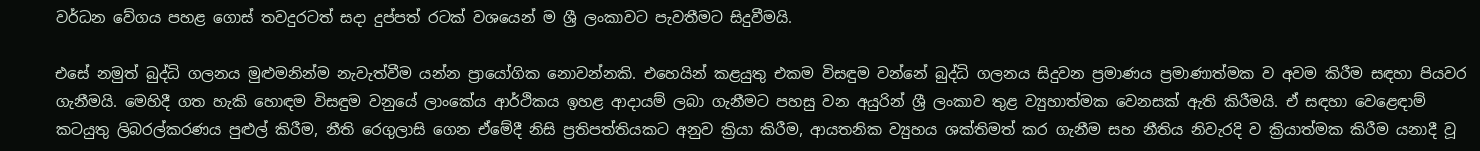වර්ධන වේගය පහළ ගොස් තවදුරටත් සදා දුප්පත් රටක් වශයෙන් ම ශ්‍රී ලංකාවට පැවතීමට සිදුවීමයි.

එසේ නමුත් බුද්ධි ගලනය මුළුමනින්ම නැවැත්වීම යන්න ප්‍රායෝගික නොවන්නකි. එහෙයින් කළයුතු එකම විසඳුම වන්නේ බුද්ධි ගලනය සිදුවන ප්‍රමාණය ප්‍රමාණාත්මක ව අවම කිරීම සඳහා පියවර ගැනීමයි. මෙහිදී ගත හැකි හොඳම විසඳුම වනුයේ ලාංකේය ආර්ථිකය ඉහළ ආදායම් ලබා ගැනීමට පහසු වන අයුරින් ශ්‍රී ලංකාව තුළ ව්‍යුහාත්මක වෙනසක් ඇති කිරීමයි. ඒ සඳහා වෙළෙඳාම් කටයුතු ලිබරල්කරණය පුළුල් කිරීම, නීති රෙගුලාසි ගෙන ඒමේදී නිසි ප්‍රතිපත්තියකට අනුව ක්‍රියා කිරීම, ආයතනික ව්‍යුහය ශක්තිමත් කර ගැනීම සහ නීතිය නිවැරදි ව ක්‍රියාත්මක කිරීම යනාදී වූ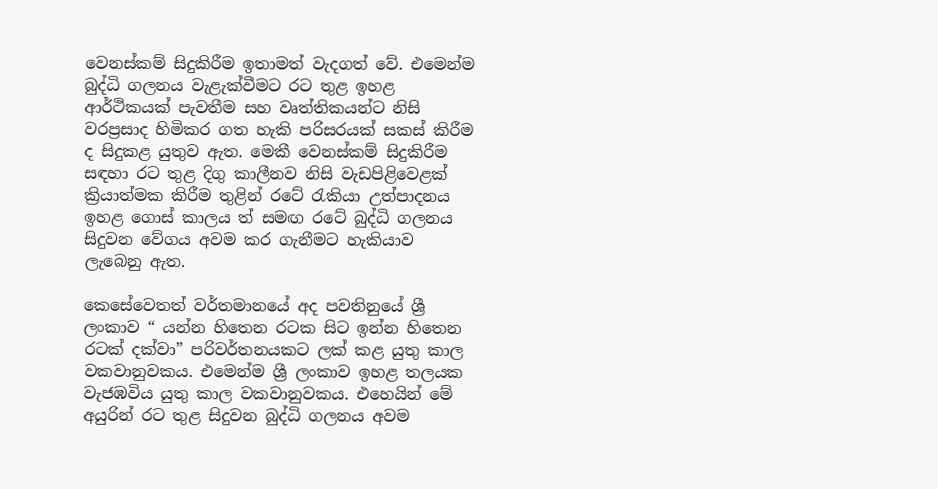වෙනස්කම් සිදුකිරීම ඉතාමත් වැදගත් වේ. එමෙන්ම බුද්ධි ගලනය වැළැක්වීමට රට තුළ ඉහළ ආර්ථිකයක් පැවතීම සහ වෘත්තිකයන්ට නිසි වරප්‍රසාද හිමිකර ගත හැකි පරිසරයක් සකස් කිරීම ද සිදුකළ යුතුව ඇත. මෙකී වෙනස්කම් සිදුකිරීම සඳහා රට තුළ දිගු කාලීනව නිසි වැඩපිළිවෙළක් ක්‍රියාත්මක කිරීම තුළින් රටේ රැකියා උත්පාදනය ඉහළ ගොස් කාලය ත් සමඟ රටේ බුද්ධි ගලනය සිදුවන වේගය අවම කර ගැනීමට හැකියාව ලැබෙනු ඇත.

කෙසේවෙතත් වර්තමානයේ අද පවතිනුයේ ශ්‍රී ලංකාව “ යන්න හිතෙන රටක සිට ඉන්න හිතෙන රටක් දක්වා” පරිවර්තනයකට ලක් කළ යුතු කාල වකවානුවකය. එමෙන්ම ශ්‍රී ලංකාව ඉහළ තලයක වැජඹවිය යුතු කාල වකවානුවකය. එහෙයින් මේ අයුරින් රට තුළ සිදුවන බුද්ධි ගලනය අවම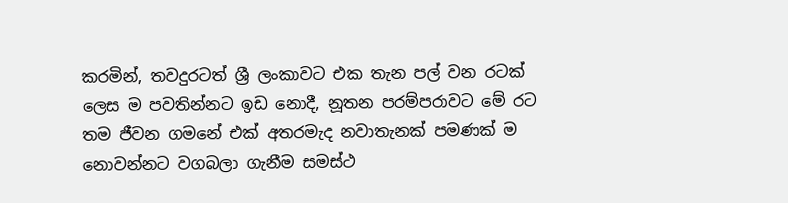කරමින්, තවදුරටත් ශ්‍රී ලංකාවට එක තැන පල් වන රටක් ලෙස ම පවතින්නට ඉඩ නොදී, නූතන පරම්පරාවට මේ රට තම ජීවන ගමනේ එක් අතරමැද නවාතැනක් පමණක් ම නොවන්නට වගබලා ගැනීම සමස්ථ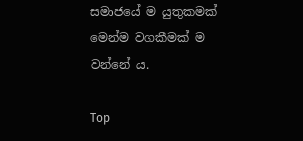සමාජයේ ම යුතුකමක් මෙන්ම වගකීමක් ම වන්නේ ය.

Top